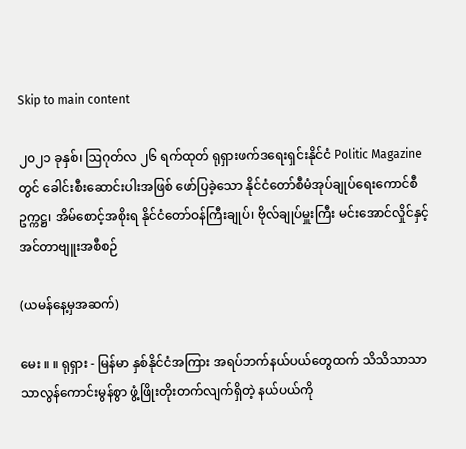Skip to main content

၂၀၂၁ ခုနှစ်၊ ဩဂုတ်လ ၂၆ ရက်ထုတ် ရုရှားဖက်ဒရေးရှင်းနိုင်ငံ Politic Magazine တွင် ခေါင်းစီးဆောင်းပါးအဖြစ် ဖော်ပြခဲ့သော နိုင်ငံတော်စီမံအုပ်ချုပ်ရေးကောင်စီဥက္ကဋ္ဌ၊ အိမ်စောင့်အစိုးရ နိုင်ငံတော်ဝန်ကြီးချုပ်၊ ဗိုလ်ချုပ်မှူးကြီး မင်းအောင်လှိုင်နှင့် အင်တာဗျူးအစီစဉ်

(ယမန်နေ့မှအဆက်)

မေး ။ ။ ရုရှား - မြန်မာ နှစ်နိုင်ငံအကြား အရပ်ဘက်နယ်ပယ်တွေထက် သိသိသာသာ သာလွန်ကောင်းမွန်စွာ ဖွံ့ဖြိုးတိုးတက်လျက်ရှိတဲ့ နယ်ပယ်ကို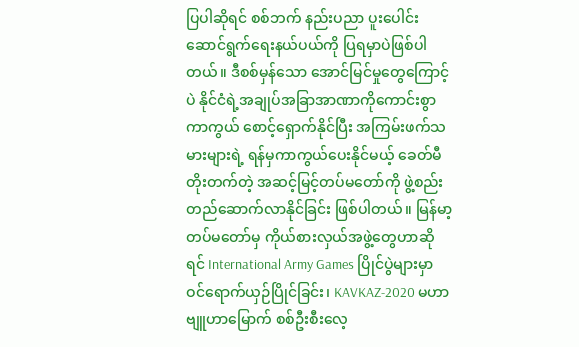ပြပါဆိုရင် စစ်ဘက် နည်းပညာ ပူးပေါင်းဆောင်ရွက်ရေးနယ်ပယ်ကို ပြရမှာပဲဖြစ်ပါတယ်။ ဒီစစ်မှန်သော အောင်မြင်မှုတွေကြောင့်ပဲ နိုင်ငံရဲ့အချုပ်အခြာအာဏာကိုကောင်းစွာ ကာကွယ် စောင့်ရှောက်နိုင်ပြီး အကြမ်းဖက်သမားများရဲ့ ရန်မှကာကွယ်ပေးနိုင်မယ့် ခေတ်မီတိုးတက်တဲ့ အဆင့်မြင့်တပ်မတော်ကို ဖွဲ့စည်းတည်ဆောက်လာနိုင်ခြင်း ဖြစ်ပါတယ်။ မြန်မာ့တပ်မတော်မှ ကိုယ်စားလှယ်အဖွဲ့တွေဟာဆိုရင် International Army Games ပြိုင်ပွဲများမှာ ဝင်ရောက်ယှဉ်ပြိုင်ခြင်း၊ KAVKAZ-2020 မဟာဗျူဟာမြောက် စစ်ဦးစီးလေ့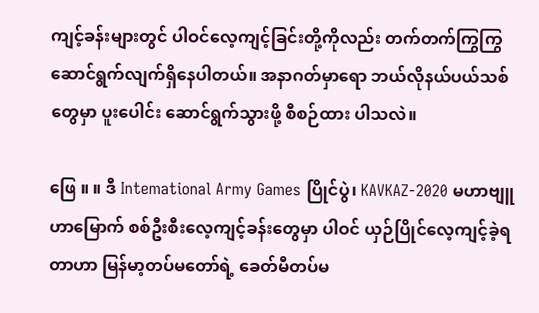ကျင့်ခန်းများတွင် ပါဝင်လေ့ကျင့်ခြင်းတို့ကိုလည်း တက်တက်ကြွကြွ ဆောင်ရွက်လျက်ရှိနေပါတယ်။ အနာဂတ်မှာရော ဘယ်လိုနယ်ပယ်သစ်တွေမှာ ပူးပေါင်း ဆောင်ရွက်သွားဖို့ စီစဉ်ထား ပါသလဲ။

ဖြေ ။ ။ ဒီ Intemational Army Games ပြိုင်ပွဲ၊ KAVKAZ-2020 မဟာဗျူဟာမြောက် စစ်ဦးစီးလေ့ကျင့်ခန်းတွေမှာ ပါဝင် ယှဉ်ပြိုင်လေ့ကျင့်ခဲ့ရတာဟာ မြန်မာ့တပ်မတော်ရဲ့ ခေတ်မီတပ်မ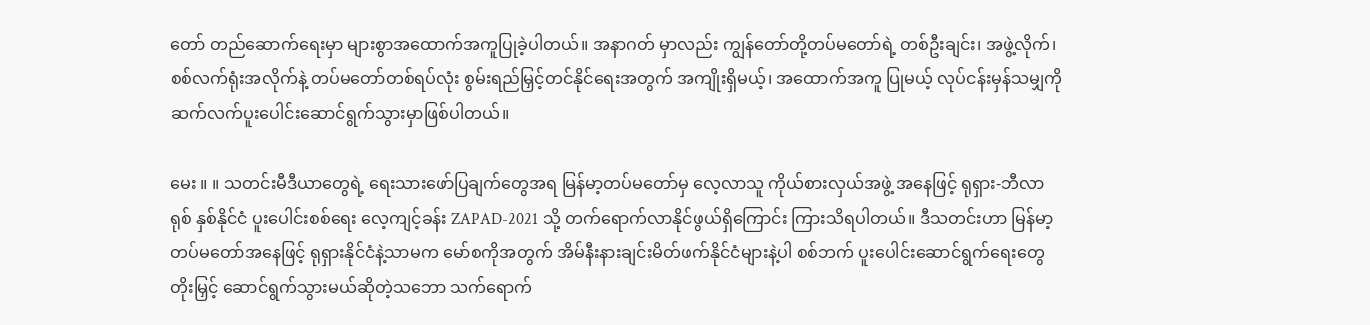တော် တည်ဆောက်ရေးမှာ များစွာအထောက်အကူပြုခဲ့ပါတယ်။ အနာဂတ် မှာလည်း ကျွန်တော်တို့တပ်မတော်ရဲ့ တစ်ဦးချင်း၊ အဖွဲ့လိုက်၊ စစ်လက်ရုံးအလိုက်နဲ့ တပ်မတော်တစ်ရပ်လုံး စွမ်းရည်မြှင့်တင်နိုင်ရေးအတွက် အကျိုးရှိမယ့်၊ အထောက်အကူ ပြုမယ့် လုပ်ငန်းမှန်သမျှကို ဆက်လက်ပူးပေါင်းဆောင်ရွက်သွားမှာဖြစ်ပါတယ်။

မေး ။ ။ သတင်းမီဒီယာတွေရဲ့ ရေးသားဖော်ပြချက်တွေအရ မြန်မာ့တပ်မတော်မှ လေ့လာသူ ကိုယ်စားလှယ်အဖွဲ့ အနေဖြင့် ရုရှား-ဘီလာရုစ် နှစ်နိုင်ငံ ပူးပေါင်းစစ်ရေး လေ့ကျင့်ခန်း ZAPAD-2021 သို့ တက်ရောက်လာနိုင်ဖွယ်ရှိကြောင်း ကြားသိရပါတယ်။ ဒီသတင်းဟာ မြန်မာ့တပ်မတော်အနေဖြင့် ရုရှားနိုင်ငံနဲ့သာမက မော်စကိုအတွက် အိမ်နီးနားချင်းမိတ်ဖက်နိုင်ငံများနဲ့ပါ စစ်ဘက် ပူးပေါင်းဆောင်ရွက်ရေးတွေ တိုးမြှင့် ဆောင်ရွက်သွားမယ်ဆိုတဲ့သဘော သက်ရောက်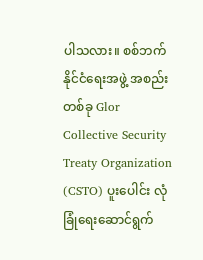ပါသလား။ စစ်ဘက်နိုင်ငံရေးအဖွဲ့ အစည်းတစ်ခု Glor Collective Security Treaty Organization (CSTO) ပူးပေါင်း လုံခြုံရေးဆောင်ရွက်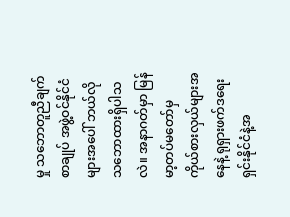မှု သဘောတူညီချက်စာချုပ် အဖွဲ့ဝင်နိုင်ငံများအပေါ် ဘယ်လို သဘောထားရှိပါသလဲ။ အနာဂတ်မှာ မြန်မာ့တပ်မတော်မှ ကိုယ်စားလှယ်များအနေနဲ့ ရုရှားဖက်ဒရေးရှင်းနိုင်ငံနဲ့အ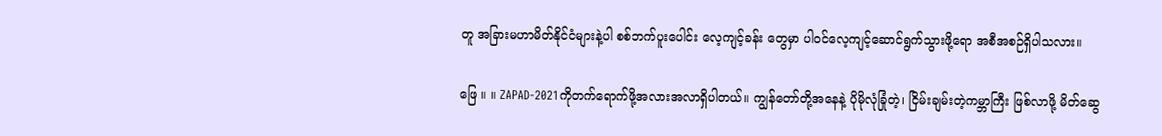တူ အခြားမဟာမိတ်နိုင်ငံများနဲ့ပါ စစ်ဘက်ပူးပေါင်း လေ့ကျင့်ခန်း တွေမှာ ပါဝင်လေ့ကျင့်ဆောင်ရွက်သွားဖို့ရော အစီအစဉ်ရှိပါသလား။

ဖြေ ။ ။ ZAPAD-2021ကိုတက်ရောက်ဖို့အလားအလာရှိပါတယ်။ ကျွန်တော်တို့အနေနဲ့ ပိုမိုလုံခြုံတဲ့၊ ငြိမ်းချမ်းတဲ့ကမ္ဘာကြီး ဖြစ်လာဖို့ မိတ်ဆွေ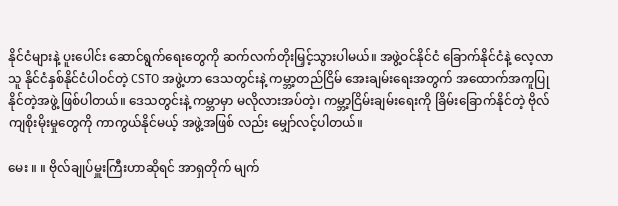နိုင်ငံများနဲ့ ပူးပေါင်း ဆောင်ရွက်ရေးတွေကို ဆက်လက်တိုးမြှင့်သွားပါမယ်။ အဖွဲ့ဝင်နိုင်ငံ ခြောက်နိုင်ငံနဲ့ လေ့လာသူ နိုင်ငံနှစ်နိုင်ငံပါဝင်တဲ့ CSTO အဖွဲ့ဟာ ဒေသတွင်းနဲ့ ကမ္ဘာ့တည်ငြိမ် အေးချမ်းရေးအတွက် အထောက်အကူပြုနိုင်တဲ့အဖွဲ့ ဖြစ်ပါတယ်။ ဒေသတွင်းနဲ့ ကမ္ဘာမှာ မလိုလားအပ်တဲ့၊ ကမ္ဘာ့ငြိမ်းချမ်းရေးကို ခြိမ်းခြောက်နိုင်တဲ့ ဗိုလ်ကျစိုးမိုးမှုတွေကို ကာကွယ်နိုင်မယ့် အဖွဲ့အဖြစ် လည်း မျှော်လင့်ပါတယ်။

မေး ။ ။ ဗိုလ်ချုပ်မှူးကြီးဟာဆိုရင် အာရှတိုက် မျက်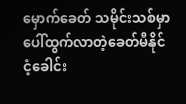မှောက်ခေတ် သမိုင်းသစ်မှာ ပေါ်ထွက်လာတဲ့ခေတ်မီနိုင်ငံ့ခေါင်း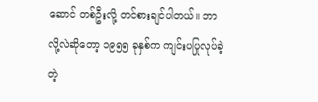ဆောင် တစ်ဦးလို့ တင်စားချင်ပါတယ်။ ဘာလို့လဲဆိုတော့ ၁၉၅၅ ခုနှစ်က ကျင်းပပြုလုပ်ခဲ့တဲ့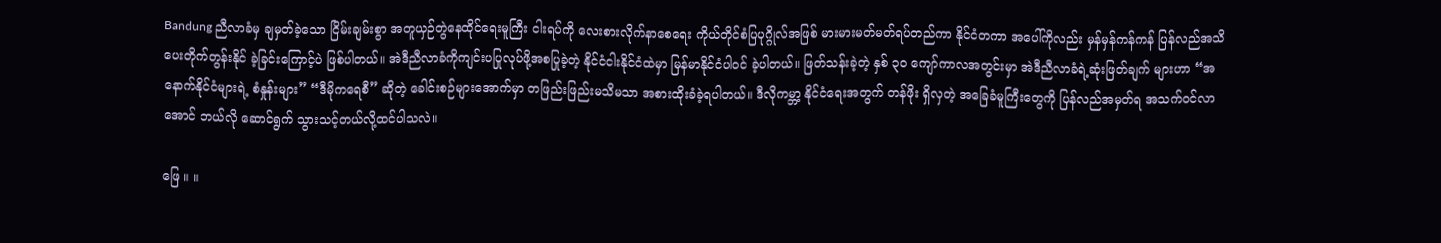Bandung ညီလာခံမှ ချမှတ်ခဲ့သော ငြိမ်းချမ်းစွာ အတူယှဉ်တွဲနေထိုင်ရေးမူကြီး ငါးရပ်ကို လေးစားလိုက်နာစေရေး ကိုယ်တိုင်စံပြပုဂ္ဂိုလ်အဖြစ် မားမားမတ်မတ်ရပ်တည်ကာ နိုင်ငံတကာ အပေါ်ကိုလည်း မှန်မှန်ကန်ကန် ပြန်လည်အသိပေးတိုက်တွန်းနိုင် ခဲ့ခြင်းကြောင့်ပဲ ဖြစ်ပါတယ်။ အဲဒီညီလာခံကိုကျင်းပပြုလုပ်ဖို့အစပြုခဲ့တဲ့ နိုင်ငံငါးနိုင်ငံထဲမှာ မြန်မာနိုင်ငံပါဝင် ခဲ့ပါတယ်။ ဖြတ်သန်းခဲ့တဲ့ နှစ် ၃၀ ကျော်ကာလအတွင်းမှာ အဲဒီညီလာခံရဲ့ဆုံးဖြတ်ချက် များဟာ “အနောက်နိုင်ငံများရဲ့ စံနှုန်းများ” “ဒီမိုကရေစီ” ဆိုတဲ့ ခေါင်းစဉ်များအောက်မှာ တဖြည်းဖြည်းမသိမသာ အစားထိုးခံခဲ့ရပါတယ်။ ဒီလိုကမ္ဘာ့ နိုင်ငံရေးအတွက် တန်ဖိုး ရှိလှတဲ့ အခြေခံမူကြီးတွေကို ပြန်လည်အမှတ်ရ အသက်ဝင်လာအောင် ဘယ်လို ဆောင်ရွက် သွားသင့်တယ်လို့ထင်ပါသလဲ။

ဖြေ ။ ။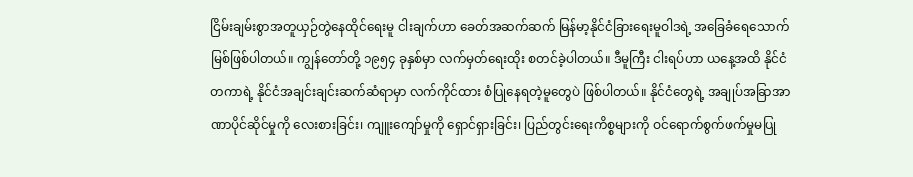ငြိမ်းချမ်းစွာအတူယှဉ်တွဲနေထိုင်ရေးမူ ငါးချက်ဟာ ခေတ်အဆက်ဆက် မြန်မာ့နိုင်ငံခြားရေးမူဝါဒရဲ့ အခြေခံရေသောက်မြစ်ဖြစ်ပါတယ်။ ကျွန်တော်တို့ ၁၉၅၄ ခုနှစ်မှာ လက်မှတ်ရေးထိုး စတင်ခဲ့ပါတယ်။ ဒီမူကြီး ငါးရပ်ဟာ ယနေ့အထိ နိုင်ငံတကာရဲ့ နိုင်ငံအချင်းချင်းဆက်ဆံရာမှာ လက်ကိုင်ထား စံပြုနေရတဲ့မူတွေပဲ ဖြစ်ပါတယ်။ နိုင်ငံတွေရဲ့ အချုပ်အခြာအာဏာပိုင်ဆိုင်မှုကို လေးစားခြင်း၊ ကျူးကျော်မှုကို ရှောင်ရှားခြင်း၊ ပြည်တွင်းရေးကိစ္စများကို ဝင်ရောက်စွက်ဖက်မှုမပြု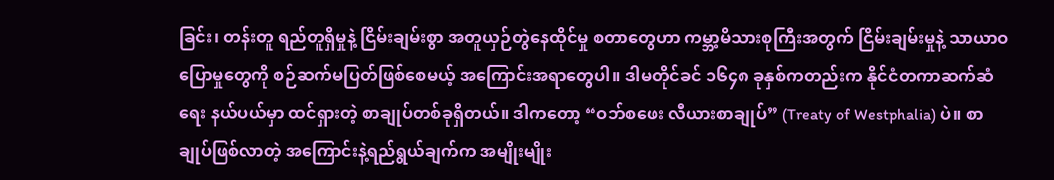ခြင်း၊ တန်းတူ ရည်တူရှိမှုနဲ့ ငြိမ်းချမ်းစွာ အတူယှဉ်တွဲနေထိုင်မှု စတာတွေဟာ ကမ္ဘာ့မိသားစုကြီးအတွက် ငြိမ်းချမ်းမှုနဲ့ သာယာဝပြောမှုတွေကို စဉ်ဆက်မပြတ်ဖြစ်စေမယ့် အကြောင်းအရာတွေပါ။ ဒါမတိုင်ခင် ၁၆၄၈ ခုနှစ်ကတည်းက နိုင်ငံတကာဆက်ဆံရေး နယ်ပယ်မှာ ထင်ရှားတဲ့ စာချုပ်တစ်ခုရှိတယ်။ ဒါကတော့ “ဝဘ်စဖေး လီယားစာချုပ်” (Treaty of Westphalia) ပဲ။ စာချုပ်ဖြစ်လာတဲ့ အကြောင်းနဲ့ရည်ရွယ်ချက်က အမျိုးမျိုး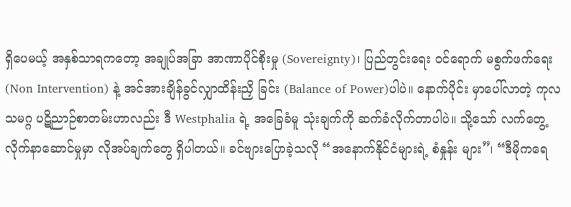ရှိပေမယ့် အနှစ်သာရကတော့ အချုပ်အခြာ အာဏာပိုင်စိုးမှု (Sovereignty)၊ ပြည်တွင်းရေး ဝင်ရောက် မစွက်ဖက်ရေး (Non Intervention) နဲ့ အင်အားချိန်ခွင်လျှာထိန်းညှိ ခြင်း (Balance of Power)ပါပဲ။ နောက်ပိုင်း မှာပေါ်လာတဲ့ ကုလသမဂ္ဂ ပဋိညာဉ်စာတမ်းဟာလည်း ဒီ Westphalia ရဲ့ အခြေခံမူ သုံးချက်ကို ဆက်ခံလိုက်တာပါပဲ။ သို့သော် လက်တွေ့လိုက်နာဆောင်မှုမှာ လိုအပ်ချက်တွေ ရှိပါတယ်။ ခင်ဗျားပြောခဲ့သလို “အနောက်နိုင်ငံများရဲ့ စံနှုန်း များ”၊ “ဒီမိုကရေ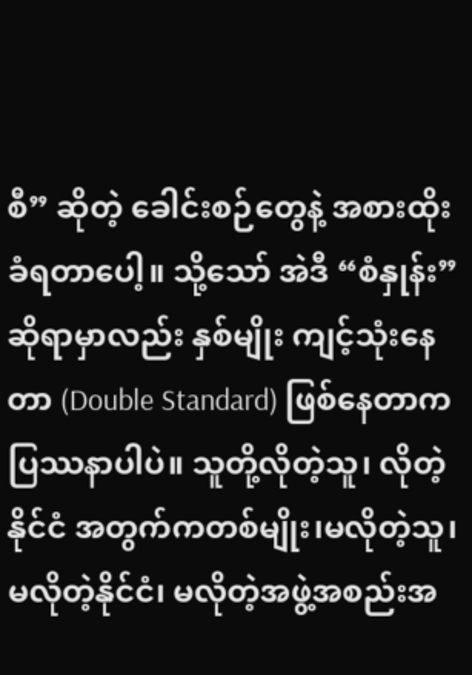စီ” ဆိုတဲ့ ခေါင်းစဉ်တွေနဲ့ အစားထိုးခံရတာပေါ့။ သို့သော် အဲဒီ “စံနှုန်း” ဆိုရာမှာလည်း နှစ်မျိုး ကျင့်သုံးနေတာ (Double Standard) ဖြစ်နေတာက ပြဿနာပါပဲ။ သူတို့လိုတဲ့သူ၊ လိုတဲ့နိုင်ငံ အတွက်ကတစ်မျိုး၊မလိုတဲ့သူ၊ မလိုတဲ့နိုင်ငံ၊ မလိုတဲ့အဖွဲ့အစည်းအ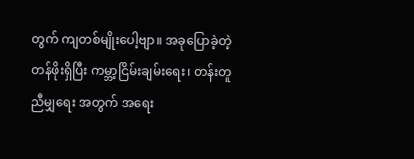တွက် ကျတစ်မျိုးပေါ့ဗျာ။ အခုပြောခဲ့တဲ့ တန်ဖိုးရှိပြီး ကမ္ဘာ့ငြိမ်းချမ်းရေး၊ တန်းတူညီမျှရေး အတွက် အရေး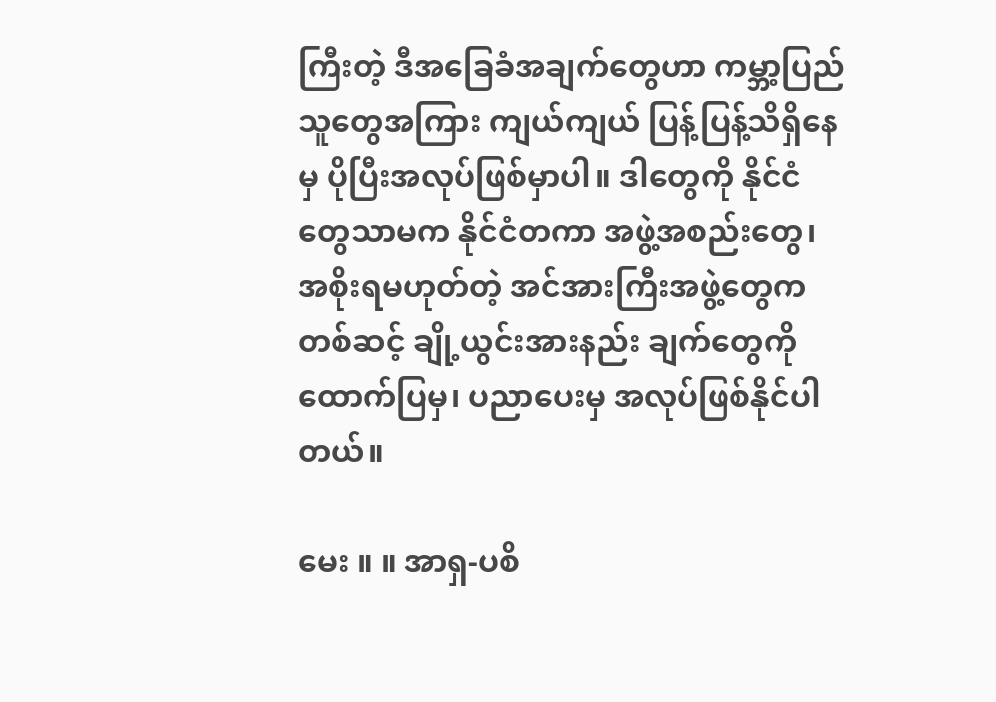ကြီးတဲ့ ဒီအခြေခံအချက်တွေဟာ ကမ္ဘာ့ပြည်သူတွေအကြား ကျယ်ကျယ် ပြန့်ပြန့်သိရှိနေမှ ပိုပြီးအလုပ်ဖြစ်မှာပါ။ ဒါတွေကို နိုင်ငံတွေသာမက နိုင်ငံတကာ အဖွဲ့အစည်းတွေ၊ အစိုးရမဟုတ်တဲ့ အင်အားကြီးအဖွဲ့တွေကတစ်ဆင့် ချို့ယွင်းအားနည်း ချက်တွေကို ထောက်ပြမှ၊ ပညာပေးမှ အလုပ်ဖြစ်နိုင်ပါတယ်။

မေး ။ ။ အာရှ-ပစိ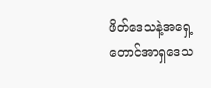ဖိတ်ဒေသနဲ့အရှေ့တောင်အာရှဒေသ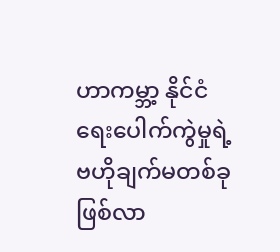ဟာကမ္ဘာ့ နိုင်ငံရေးပေါက်ကွဲမှုရဲ့ ဗဟိုချက်မတစ်ခု ဖြစ်လာ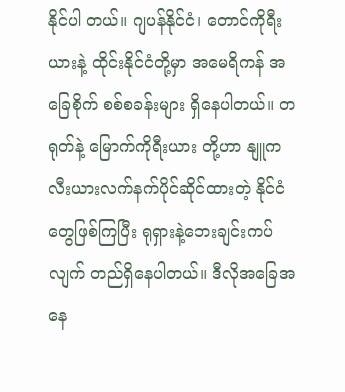နိုင်ပါ တယ်။ ဂျပန်နိုင်ငံ၊ တောင်ကိုရီးယားနဲ့ ထိုင်းနိုင်ငံတို့မှာ အမေရိကန် အခြေစိုက် စစ်စခန်းများ ရှိနေပါတယ်။ တရုတ်နဲ့ မြောက်ကိုရီးယား တို့ဟာ နျူကလီးယားလက်နက်ပိုင်ဆိုင်ထားတဲ့ နိုင်ငံတွေဖြစ်ကြပြီး ရုရှားနဲ့ဘေးချင်းကပ်လျက် တည်ရှိနေပါတယ်။ ဒီလိုအခြေအနေ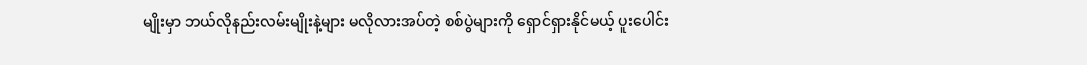မျိုးမှာ ဘယ်လိုနည်းလမ်းမျိုးနဲ့များ မလိုလားအပ်တဲ့ စစ်ပွဲများကို ရှောင်ရှားနိုင်မယ့် ပူးပေါင်း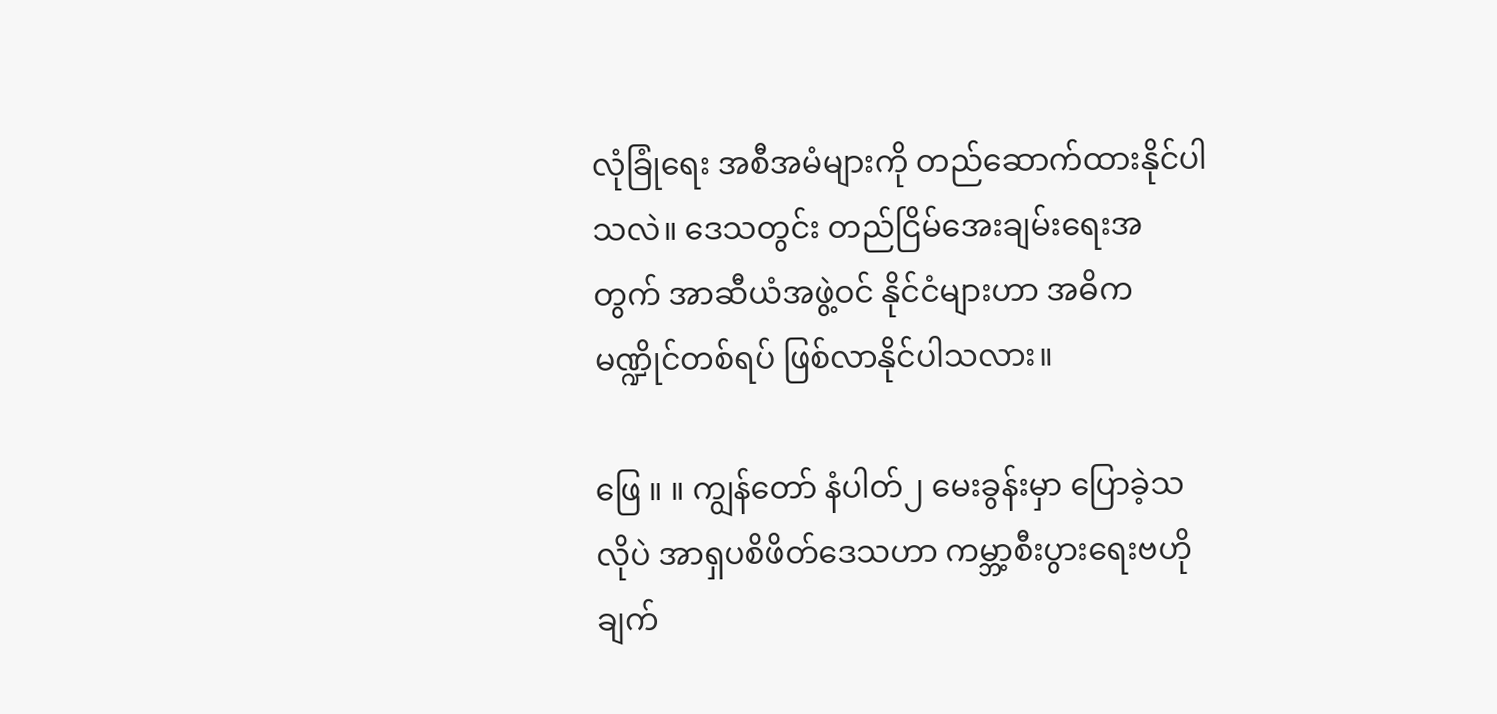လုံခြုံရေး အစီအမံများကို တည်ဆောက်ထားနိုင်ပါ သလဲ။ ဒေသတွင်း တည်ငြိမ်အေးချမ်းရေးအတွက် အာဆီယံအဖွဲ့ဝင် နိုင်ငံများဟာ အဓိကမဏ္ဍိုင်တစ်ရပ် ဖြစ်လာနိုင်ပါသလား။

ဖြေ ။ ။ ကျွန်တော် နံပါတ်၂ မေးခွန်းမှာ ပြောခဲ့သလိုပဲ အာရှပစိဖိတ်ဒေသဟာ ကမ္ဘာ့စီးပွားရေးဗဟိုချက်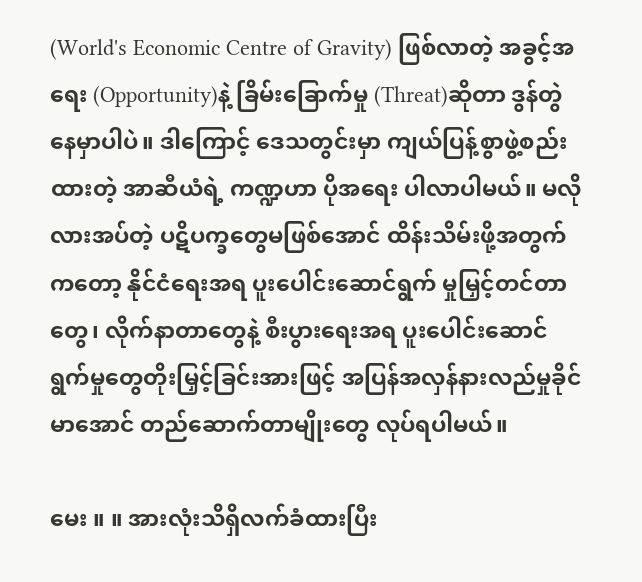(World's Economic Centre of Gravity) ဖြစ်လာတဲ့ အခွင့်အရေး (Opportunity)နဲ့ ခြိမ်းခြောက်မှု (Threat)ဆိုတာ ဒွန်တွဲ နေမှာပါပဲ။ ဒါကြောင့် ဒေသတွင်းမှာ ကျယ်ပြန့်စွာဖွဲ့စည်းထားတဲ့ အာဆီယံရဲ့ ကဏ္ဍဟာ ပိုအရေး ပါလာပါမယ်။ မလိုလားအပ်တဲ့ ပဋိပက္ခတွေမဖြစ်အောင် ထိန်းသိမ်းဖို့အတွက်ကတော့ နိုင်ငံရေးအရ ပူးပေါင်းဆောင်ရွက် မှုမြှင့်တင်တာတွေ၊ လိုက်နာတာတွေနဲ့ စီးပွားရေးအရ ပူးပေါင်းဆောင် ရွက်မှုတွေတိုးမြှင့်ခြင်းအားဖြင့် အပြန်အလှန်နားလည်မှုခိုင်မာအောင် တည်ဆောက်တာမျိုးတွေ လုပ်ရပါမယ်။

မေး ။ ။ အားလုံးသိရှိလက်ခံထားပြီး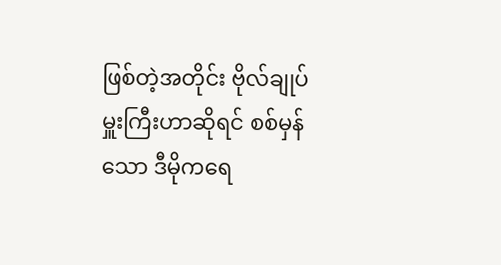ဖြစ်တဲ့အတိုင်း ဗိုလ်ချုပ်မှူးကြီးဟာဆိုရင် စစ်မှန်သော ဒီမိုကရေ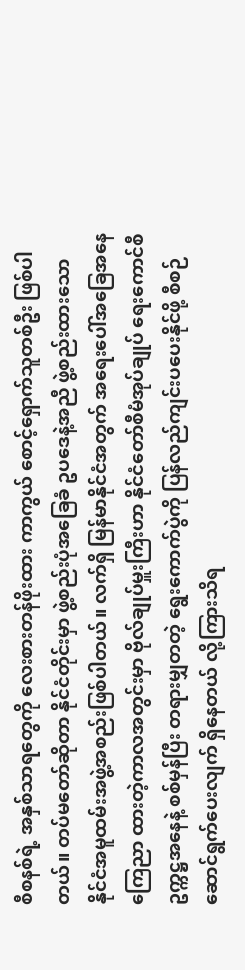စီစနစ်ရဲ့ အနှစ်သာရတွေကို လေးစားတန်ဖိုးထား ကာကွယ် စောင့်ရှောက်သူတစ်ဦး ဖြစ်ပါတယ်။ တပ်မတော်ဆိုတာ နိုင်ငံတိုင်းမှာ ဖွဲ့စည်းပုံအခြေခံ ဥပဒေနဲ့အညီ ဖွဲ့စည်းထားသော နိုင်ငံအမူထမ်းအဖွဲ့အစည်းဖြစ်ပါတယ်။ လက်ရှိ မြန်မာနိုင်ငံအတွက် အရေးပေါ်အခြေအနေကြေညာ ထားတဲ့ကာလအတွင်းမှာ ဗိုလ်ချုပ်မှူးကြီးဟာ နိုင်ငံတော်စီမံအုပ်ချုပ် ရေးကောင်စီဥက္ကဋ္ဌအနေနဲ့ စစ်မှန်ပြီး တရားမျှတတဲ့ ရွေးကောက်ပွဲကို ပြန်လည်ကျင်းပပေးနိုင်ဖို့ စီစဉ်ဆောင်ရွက်ပေးလျက် ရှိနေတယ် လို့ကြားသိရ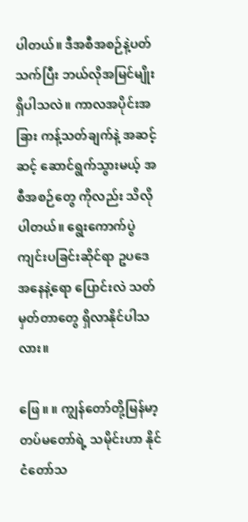ပါတယ်။ ဒီအစီအစဉ်နဲ့ပတ်သက်ပြီး ဘယ်လိုအမြင်မျိုး ရှိပါသလဲ။ ကာလအပိုင်းအခြား ကန့်သတ်ချက်နဲ့ အဆင့်ဆင့် ဆောင်ရွက်သွားမယ့် အစီအစဉ်တွေ ကိုလည်း သိလိုပါတယ်။ ရွေးကောက်ပွဲကျင်းပခြင်းဆိုင်ရာ ဥပဒေအနေနဲ့ရော ပြောင်းလဲ သတ်မှတ်တာတွေ ရှိလာနိုင်ပါသလား။

ဖြေ ။ ။ ကျွန်တော်တို့မြန်မာ့တပ်မတော်ရဲ့ သမိုင်းဟာ နိုင်ငံတော်သ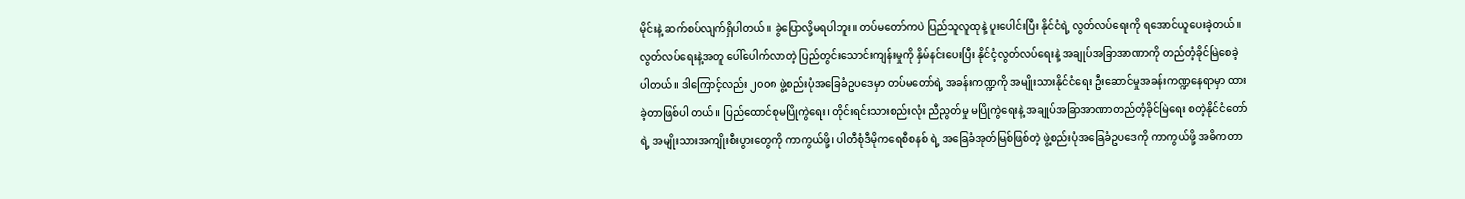မိုင်းနဲ့ ဆက်စပ်လျက်ရှိပါတယ်။ ခွဲပြောလို့မရပါဘူး။ တပ်မတော်ကပဲ ပြည်သူလူထုနဲ့ ပူးပေါင်းပြီး နိုင်ငံရဲ့ လွတ်လပ်ရေးကို ရအောင်ယူပေးခဲ့တယ်။ လွတ်လပ်ရေးနဲ့အတူ ပေါ်ပေါက်လာတဲ့ ပြည်တွင်းသောင်းကျန်းမှုကို နှိမ်နင်းပေးပြီး နိုင်ငံ့လွတ်လပ်ရေးနဲ့ အချုပ်အခြာအာဏာကို တည်တံ့ခိုင်မြဲစေခဲ့ပါတယ်။ ဒါကြောင့်လည်း ၂၀၀၈ ဖွဲ့စည်းပုံအခြေခံဥပဒေမှာ တပ်မတော်ရဲ့ အခန်းကဏ္ဍကို အမျိုးသားနိုင်ငံရေး ဦးဆောင်မှုအခန်းကဏ္ဍနေရာမှာ ထားခဲ့တာဖြစ်ပါ တယ်။ ပြည်ထောင်စုမပြိုကွဲရေး၊ တိုင်းရင်းသားစည်းလုံး ညီညွတ်မှု မပြိုကွဲရေးနဲ့ အချုပ်အခြာအာဏာတည်တံ့ခိုင်မြဲရေး စတဲ့နိုင်ငံတော် ရဲ့ အမျိုးသားအကျိုးစီးပွားတွေကို ကာကွယ်ဖို့၊ ပါတီစုံဒီမိုကရေစီစနစ် ရဲ့ အခြေခံအုတ်မြစ်ဖြစ်တဲ့ ဖွဲ့စည်းပုံအခြေခံဥပဒေကို ကာကွယ်ဖို့ အဓိကတာ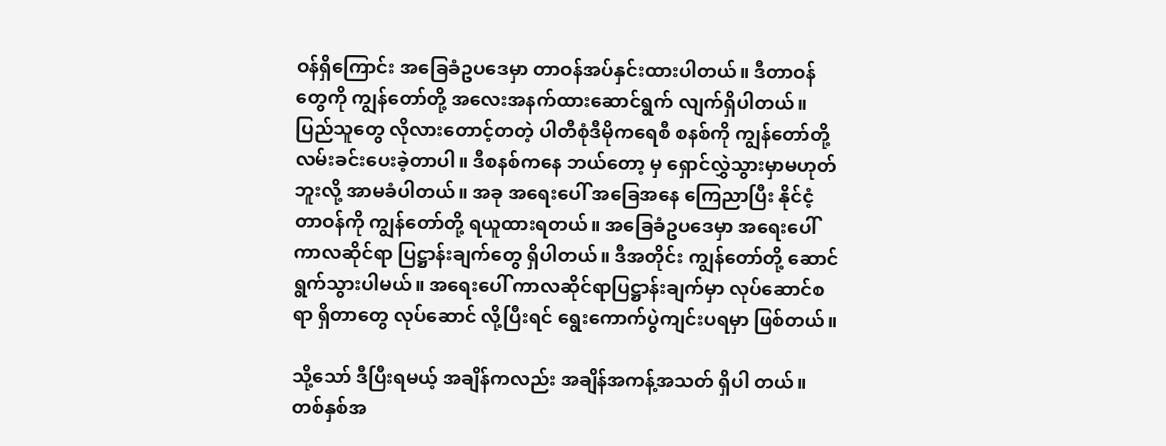ဝန်ရှိကြောင်း အခြေခံဥပဒေမှာ တာဝန်အပ်နှင်းထားပါတယ်။ ဒီတာဝန်တွေကို ကျွန်တော်တို့ အလေးအနက်ထားဆောင်ရွက် လျက်ရှိပါတယ်။ ပြည်သူတွေ လိုလားတောင့်တတဲ့ ပါတီစုံဒီမိုကရေစီ စနစ်ကို ကျွန်တော်တို့ လမ်းခင်းပေးခဲ့တာပါ။ ဒီစနစ်ကနေ ဘယ်တော့ မှ ရှောင်လွှဲသွားမှာမဟုတ်ဘူးလို့ အာမခံပါတယ်။ အခု အရေးပေါ် အခြေအနေ ကြေညာပြီး နိုင်ငံ့တာဝန်ကို ကျွန်တော်တို့ ရယူထားရတယ်။ အခြေခံဥပဒေမှာ အရေးပေါ်ကာလဆိုင်ရာ ပြဋ္ဌာန်းချက်တွေ ရှိပါတယ်။ ဒီအတိုင်း ကျွန်တော်တို့ ဆောင်ရွက်သွားပါမယ်။ အရေးပေါ် ကာလဆိုင်ရာပြဋ္ဌာန်းချက်မှာ လုပ်ဆောင်စရာ ရှိတာတွေ လုပ်ဆောင် လို့ပြီးရင် ရွေးကောက်ပွဲကျင်းပရမှာ ဖြစ်တယ်။

သို့သော် ဒီပြီးရမယ့် အချိန်ကလည်း အချိန်အကန့်အသတ် ရှိပါ တယ်။ တစ်နှစ်အ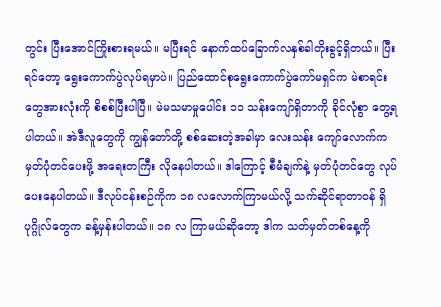တွင်း ပြီးအောင်ကြိုးစားရမယ်။ မပြီးရင် နောက်ထပ်ခြောက်လနှစ်ခါတိုးခွင့်ရှိတယ်။ ပြီးရင်တော့ ရွေးကောက်ပွဲလုပ်ရမှာပဲ။ ပြည်ထောင်စုရွေးကောက်ပွဲကော်မရှင်က မဲစာရင်းတွေအားလုံးကို စိစစ်ပြီးပါပြီ။ မဲမသမာမှုပေါင်း ၁၁ သန်းကျော်ရှိတာကို ခိုင်လုံစွာ တွေ့ရပါတယ်။ အဲဒီလူတွေကို ကျွန်တော်တို့ စစ်ဆေးတဲ့အခါမှာ လေးသန်း ကျော်လောက်က မှတ်ပုံတင်ပေးဖို့ အရေးတကြီး လိုနေပါတယ်။ ဒါကြောင့် စီမံချက်နဲ့ မှတ်ပုံတင်တွေ လုပ်ပေးနေပါတယ်။ ဒီလုပ်ငန်းစဉ်ကိုက ၁၈ လလောက်ကြာမယ်လို့ သက်ဆိုင်ရာတာဝန် ရှိပုဂ္ဂိုလ်တွေက ခန့်မှန်းပါတယ်။ ၁၈ လ ကြာမယ်ဆိုတော့ ဒါက သတ်မှတ်တစ်နေ့ကို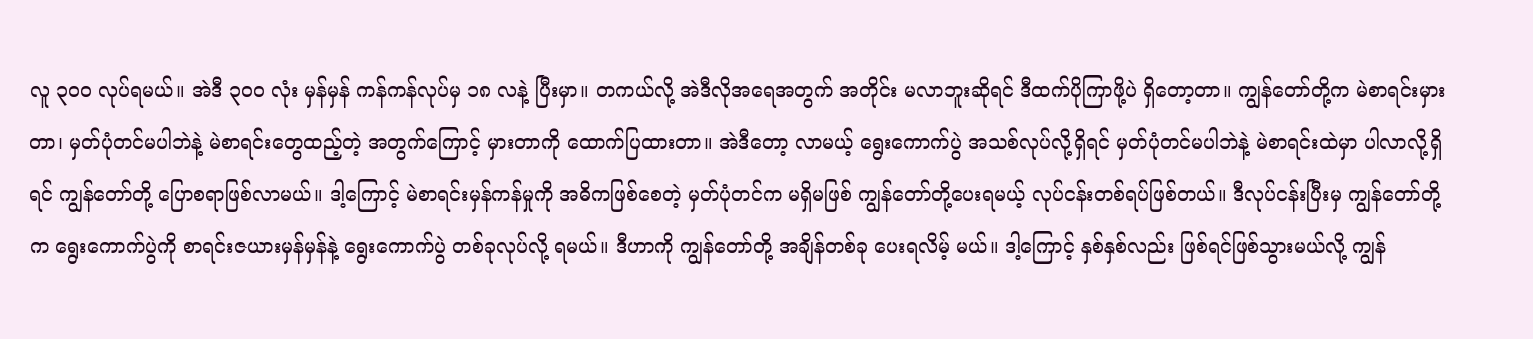လူ ၃၀၀ လုပ်ရမယ်။ အဲဒီ ၃၀၀ လုံး မှန်မှန် ကန်ကန်လုပ်မှ ၁၈ လနဲ့ ပြီးမှာ။ တကယ်လို့ အဲဒီလိုအရေအတွက် အတိုင်း မလာဘူးဆိုရင် ဒီထက်ပိုကြာဖို့ပဲ ရှိတော့တာ။ ကျွန်တော်တို့က မဲစာရင်းမှားတာ၊ မှတ်ပုံတင်မပါဘဲနဲ့ မဲစာရင်းတွေထည့်တဲ့ အတွက်ကြောင့် မှားတာကို ထောက်ပြထားတာ။ အဲဒီတော့ လာမယ့် ရွေးကောက်ပွဲ အသစ်လုပ်လို့ရှိရင် မှတ်ပုံတင်မပါဘဲနဲ့ မဲစာရင်းထဲမှာ ပါလာလို့ရှိရင် ကျွန်တော်တို့ ပြောစရာဖြစ်လာမယ်။ ဒါ့ကြောင့် မဲစာရင်းမှန်ကန်မှုကို အဓိကဖြစ်စေတဲ့ မှတ်ပုံတင်က မရှိမဖြစ် ကျွန်တော်တို့ပေးရမယ့် လုပ်ငန်းတစ်ရပ်ဖြစ်တယ်။ ဒီလုပ်ငန်းပြီးမှ ကျွန်တော်တို့က ရွေးကောက်ပွဲကို စာရင်းဇယားမှန်မှန်နဲ့ ရွေးကောက်ပွဲ တစ်ခုလုပ်လို့ ရမယ်။ ဒီဟာကို ကျွန်တော်တို့ အချိန်တစ်ခု ပေးရလိမ့် မယ်။ ဒါ့ကြောင့် နှစ်နှစ်လည်း ဖြစ်ရင်ဖြစ်သွားမယ်လို့ ကျွန်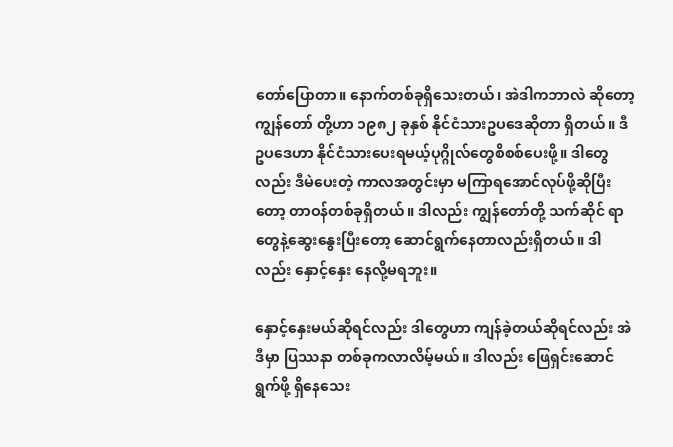တော်ပြောတာ။ နောက်တစ်ခုရှိသေးတယ်၊ အဲဒါကဘာလဲ ဆိုတော့ ကျွန်တော် တို့ဟာ ၁၉၈၂ ခုနှစ် နိုင်ငံသားဥပဒေဆိုတာ ရှိတယ်။ ဒီဥပဒေဟာ နိုင်ငံသားပေးရမယ့်ပုဂ္ဂိုလ်တွေစိစစ်ပေးဖို့။ ဒါတွေလည်း ဒီမဲပေးတဲ့ ကာလအတွင်းမှာ မကြာရအောင်လုပ်ဖို့ဆိုပြီးတော့ တာဝန်တစ်ခုရှိတယ်။ ဒါလည်း ကျွန်တော်တို့ သက်ဆိုင် ရာတွေနဲ့ဆွေးနွေးပြီးတော့ ဆောင်ရွက်နေတာလည်းရှိတယ်။ ဒါလည်း နှောင့်နှေး နေလို့မရဘူး။

နှောင့်နှေးမယ်ဆိုရင်လည်း ဒါတွေဟာ ကျန်ခဲ့တယ်ဆိုရင်လည်း အဲဒီမှာ ပြဿနာ တစ်ခုကလာလိမ့်မယ်။ ဒါလည်း ဖြေရှင်းဆောင်ရွက်ဖို့ ရှိနေသေး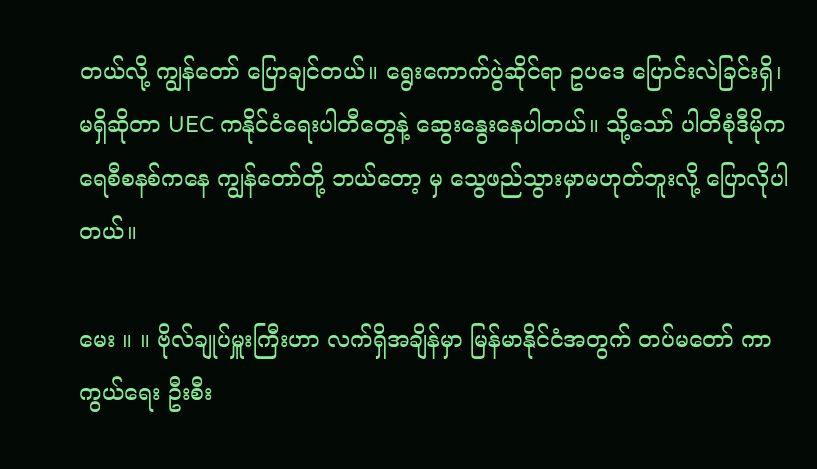တယ်လို့ ကျွန်တော် ပြောချင်တယ်။ ရွေးကောက်ပွဲဆိုင်ရာ ဥပဒေ ပြောင်းလဲခြင်းရှိ၊ မရှိဆိုတာ UEC ကနိုင်ငံရေးပါတီတွေနဲ့ ဆွေးနွေးနေပါတယ်။ သို့သော် ပါတီစုံဒီမိုကရေစီစနစ်ကနေ ကျွန်တော်တို့ ဘယ်တော့ မှ သွေဖည်သွားမှာမဟုတ်ဘူးလို့ ပြောလိုပါတယ်။

မေး ။ ။ ဗိုလ်ချုပ်မှူးကြီးဟာ လက်ရှိအချိန်မှာ မြန်မာနိုင်ငံအတွက် တပ်မတော် ကာကွယ်ရေး ဦးစီး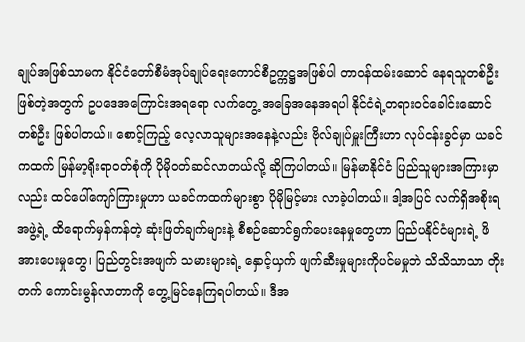ချုပ်အဖြစ်သာမက နိုင်ငံတော်စီမံအုပ်ချုပ်ရေးကောင်စီဥက္ကဋ္ဌအဖြစ်ပါ တာဝန်ထမ်းဆောင် နေရသူတစ်ဦးဖြစ်တဲ့အတွက် ဥပဒေအကြောင်းအရရော လက်တွေ့ အခြေအနေအရပါ နိုင်ငံရဲ့တရားဝင်ခေါင်းဆောင်တစ်ဦး ဖြစ်ပါတယ်။ စောင့်ကြည့် လေ့လာသူများအနေနဲ့လည်း ဗိုလ်ချုပ်မှူးကြီးဟာ လုပ်ငန်းခွင်မှာ ယခင်ကထက် မြန်မာ့ရိုးရာဝတ်စုံကို ပိုမိုဝတ်ဆင်လာတယ်လို့ ဆိုကြပါတယ်။ မြန်မာနိုင်ငံ ပြည်သူများအကြားမှာလည်း ထင်ပေါ်ကျော်ကြားမှုဟာ ယခင်ကထက်များစွာ ပိုမိုမြင့်မား လာခဲ့ပါတယ်။ ဒါ့အပြင် လက်ရှိအစိုးရအဖွဲ့ရဲ့ ထိရောက်မှန်ကန်တဲ့ ဆုံးဖြတ်ချက်များနဲ့ စီစဉ်ဆောင်ရွက်ပေးနေမှုတွေဟာ ပြည်ပနိုင်ငံများရဲ့ ဖိအားပေးမှုတွေ၊ ပြည်တွင်းအဖျက် သမားများရဲ့ နှောင့်ယှက် ဖျက်ဆီးမှုများကိုပင်မမှုဘဲ သိသိသာသာ တိုးတက် ကောင်းမွန်လာတာကို တွေ့မြင်နေကြရပါတယ်။ ဒီအ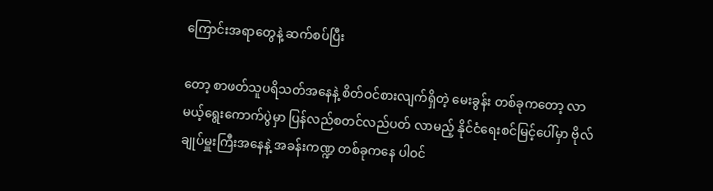ကြောင်းအရာတွေနဲ့ ဆက်စပ်ပြီး

တော့ စာဖတ်သူပရိသတ်အနေနဲ့ စိတ်ဝင်စားလျက်ရှိတဲ့ မေးခွန်း တစ်ခုကတော့ လာမယ့်ရွေးကောက်ပွဲမှာ ပြန်လည်စတင်လည်ပတ် လာမည့် နိုင်ငံရေးစင်မြင့်ပေါ်မှာ ဗိုလ်ချုပ်မှူးကြီးအနေနဲ့ အခန်းကဏ္ဍ တစ်ခုကနေ ပါဝင်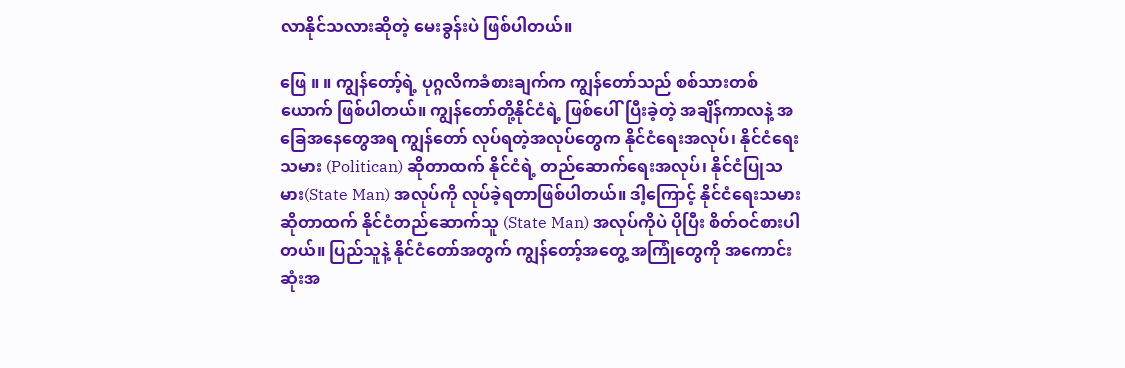လာနိုင်သလားဆိုတဲ့ မေးခွန်းပဲ ဖြစ်ပါတယ်။

ဖြေ ။ ။ ကျွန်တော့်ရဲ့ ပုဂ္ဂလိကခံစားချက်က ကျွန်တော်သည် စစ်သားတစ်ယောက် ဖြစ်ပါတယ်။ ကျွန်တော်တို့နိုင်ငံရဲ့ ဖြစ်ပေါ်ပြီးခဲ့တဲ့ အချိန်ကာလနဲ့ အခြေအနေတွေအရ ကျွန်တော် လုပ်ရတဲ့အလုပ်တွေက နိုင်ငံရေးအလုပ်၊ နိုင်ငံရေးသမား (Politican) ဆိုတာထက် နိုင်ငံရဲ့ တည်ဆောက်ရေးအလုပ်၊ နိုင်ငံပြုသမား(State Man) အလုပ်ကို လုပ်ခဲ့ရတာဖြစ်ပါတယ်။ ဒါ့ကြောင့် နိုင်ငံရေးသမား ဆိုတာထက် နိုင်ငံတည်ဆောက်သူ (State Man) အလုပ်ကိုပဲ ပိုပြီး စိတ်ဝင်စားပါတယ်။ ပြည်သူနဲ့ နိုင်ငံတော်အတွက် ကျွန်တော့်အတွေ့ အကြုံတွေကို အကောင်းဆုံးအ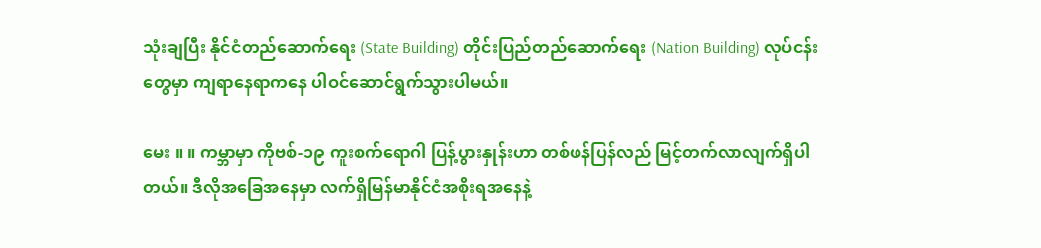သုံးချပြီး နိုင်ငံတည်ဆောက်ရေး (State Building) တိုင်းပြည်တည်ဆောက်ရေး (Nation Building) လုပ်ငန်းတွေမှာ ကျရာနေရာကနေ ပါဝင်ဆောင်ရွက်သွားပါမယ်။

မေး ။ ။ ကမ္ဘာမှာ ကိုဗစ်-၁၉ ကူးစက်ရောဂါ ပြန့်ပွားနှုန်းဟာ တစ်ဖန်ပြန်လည် မြင့်တက်လာလျက်ရှိပါတယ်။ ဒီလိုအခြေအနေမှာ လက်ရှိမြန်မာနိုင်ငံအစိုးရအနေနဲ့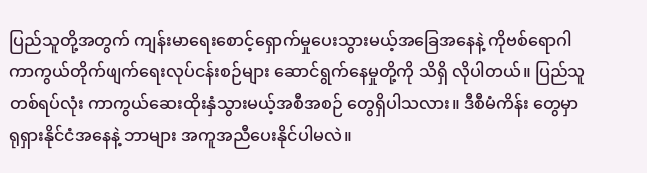ပြည်သူတို့အတွက် ကျန်းမာရေးစောင့်ရှောက်မှုပေးသွားမယ့်အခြေအနေနဲ့ ကိုဗစ်ရောဂါ ကာကွယ်တိုက်ဖျက်ရေးလုပ်ငန်းစဉ်များ ဆောင်ရွက်နေမှုတို့ကို သိရှိ လိုပါတယ်။ ပြည်သူတစ်ရပ်လုံး ကာကွယ်ဆေးထိုးနှံသွားမယ့်အစီအစဉ် တွေရှိပါသလား။ ဒီစီမံကိန်း တွေမှာ ရုရှားနိုင်ငံအနေနဲ့ ဘာများ အကူအညီပေးနိုင်ပါမလဲ။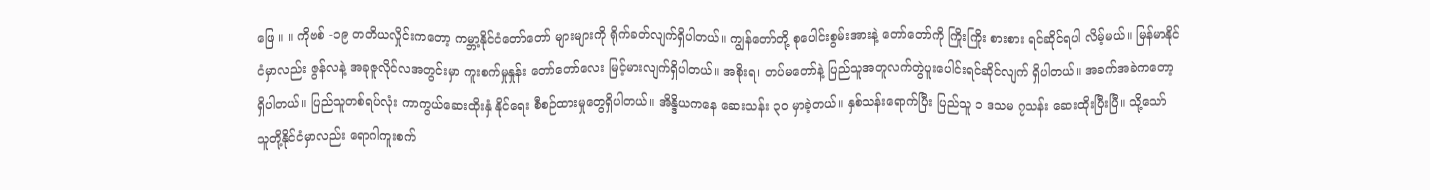ဖြေ ။ ။ ကိုဗစ် -၁၉ တတိယလှိုင်းကတော့ ကမ္ဘာ့နိုင်ငံတော်တော် များများကို ရိုက်ခတ်လျက်ရှိပါတယ်။ ကျွန်တော်တို့ စုပေါင်းစွမ်းအားနဲ့ တော်တော်ကို ကြိုးကြိုး စားစား ရင်ဆိုင်ရပါ လိမ့်မယ်။ မြန်မာနိုင်ငံမှာလည်း ဇွန်လနဲ့ အခုဇူလိုင်လအတွင်းမှာ ကူးစက်မှုနှုန်း တော်တော်လေး မြင့်မားလျက်ရှိပါတယ်။ အစိုးရ၊ တပ်မတော်နဲ့ ပြည်သူအတူလက်တွဲပူးပေါင်းရင်ဆိုင်လျက် ရှိပါတယ်။ အခက်အခဲကတော့ရှိပါတယ်။ ပြည်သူတစ်ရပ်လုံး ကာကွယ်ဆေးထိုးနှံ နိုင်ရေး စီစဉ်ထားမှုတွေရှိပါတယ်။ အိန္ဒိယကနေ ဆေးသန်း ၃၀ မှာခဲ့တယ်။ နှစ်သန်းရောက်ပြီး ပြည်သူ ၁ ဒသမ ၇သန်း ဆေးထိုးပြီးပြီ။ သို့သော် သူတို့နိုင်ငံမှာလည်း ရောဂါကူးစက်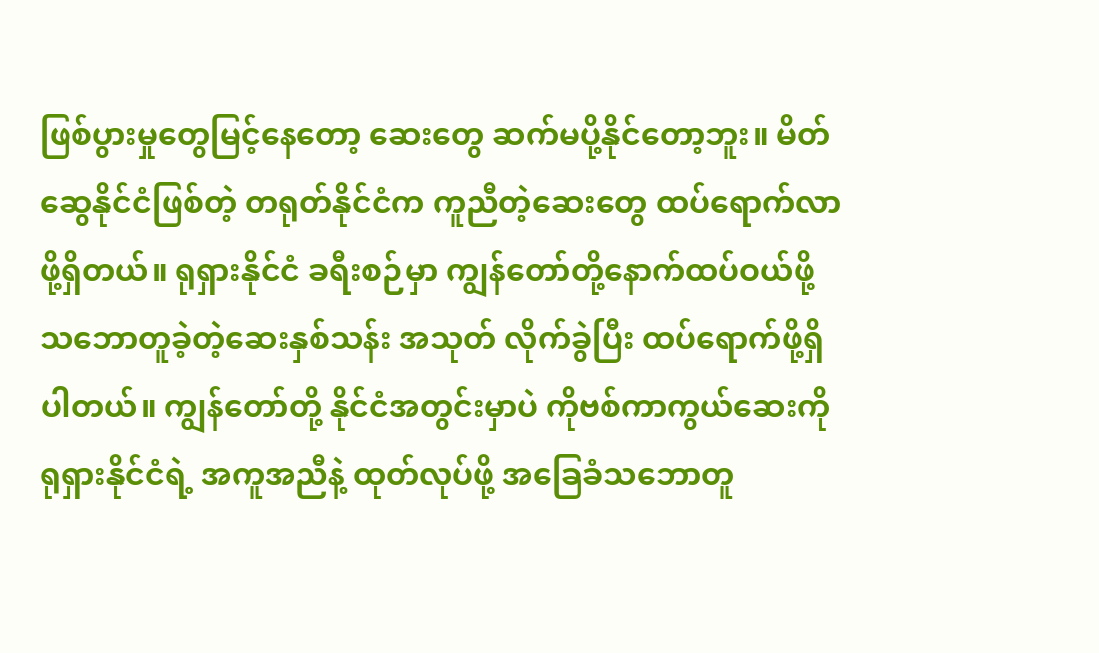ဖြစ်ပွားမှုတွေမြင့်နေတော့ ဆေးတွေ ဆက်မပို့နိုင်တော့ဘူး။ မိတ်ဆွေနိုင်ငံဖြစ်တဲ့ တရုတ်နိုင်ငံက ကူညီတဲ့ဆေးတွေ ထပ်ရောက်လာဖို့ရှိတယ်။ ရုရှားနိုင်ငံ ခရီးစဉ်မှာ ကျွန်တော်တို့နောက်ထပ်ဝယ်ဖို့ သဘောတူခဲ့တဲ့ဆေးနှစ်သန်း အသုတ် လိုက်ခွဲပြီး ထပ်ရောက်ဖို့ရှိပါတယ်။ ကျွန်တော်တို့ နိုင်ငံအတွင်းမှာပဲ ကိုဗစ်ကာကွယ်ဆေးကို ရုရှားနိုင်ငံရဲ့ အကူအညီနဲ့ ထုတ်လုပ်ဖို့ အခြေခံသဘောတူ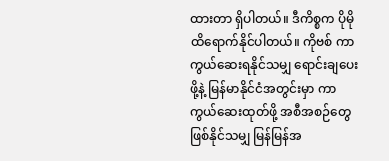ထားတာ ရှိပါတယ်။ ဒီကိစ္စက ပိုမိုထိရောက်နိုင်ပါတယ်။ ကိုဗစ် ကာကွယ်ဆေးရနိုင်သမျှ ရောင်းချပေးဖို့နဲ့ မြန်မာနိုင်ငံအတွင်းမှာ ကာကွယ်ဆေးထုတ်ဖို့ အစီအစဉ်တွေ ဖြစ်နိုင်သမျှ မြန်မြန်အ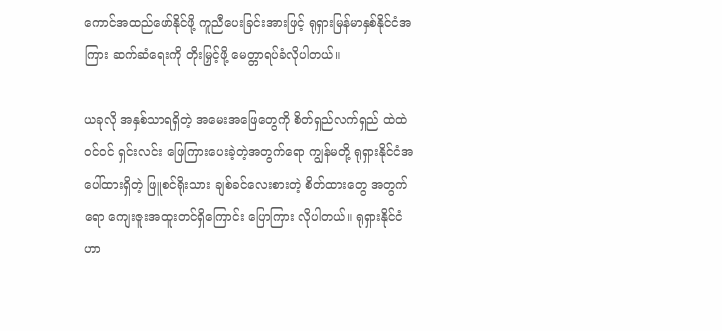ကောင်အထည်ဖော်နိုင်ဖို့ ကူညီပေးခြင်းအားဖြင့် ရုရှားမြန်မာနှစ်နိုင်ငံအကြား ဆက်ဆံရေးကို တိုးမြှင့်ဖို့ မေတ္တာရပ်ခံလိုပါတယ်။

ယခုလို အနှစ်သာရရှိတဲ့ အမေးအဖြေတွေကို စိတ်ရှည်လက်ရှည် ထဲထဲဝင်ဝင် ရှင်းလင်း ဖြေကြားပေးခဲ့တဲ့အတွက်ရော ကျွန်မတို့ ရုရှားနိုင်ငံအပေါ်ထားရှိတဲ့ ဖြူစင်ရိုးသား ချစ်ခင်လေးစားတဲ့ စိတ်ထားတွေ အတွက်ရော ကျေးဇူးအထူးတင်ရှိကြောင်း ပြောကြား လိုပါတယ်။ ရုရှားနိုင်ငံဟာ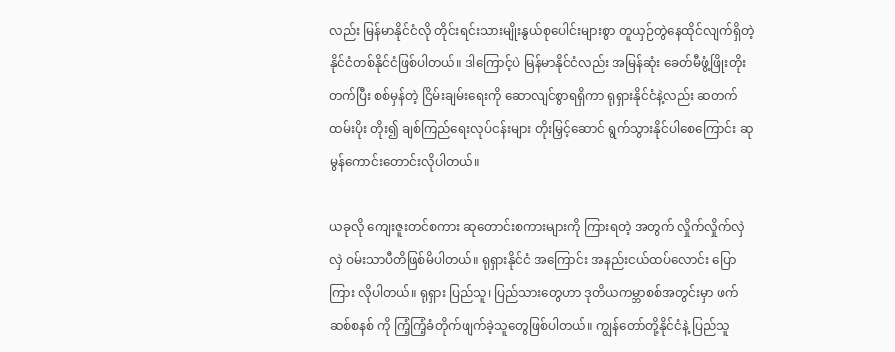လည်း မြန်မာနိုင်ငံလို တိုင်းရင်းသားမျိုးနွယ်စုပေါင်းများစွာ တူယှဉ်တွဲနေထိုင်လျက်ရှိတဲ့ နိုင်ငံတစ်နိုင်ငံဖြစ်ပါတယ်။ ဒါကြောင့်ပဲ မြန်မာနိုင်ငံလည်း အမြန်ဆုံး ခေတ်မီဖွံ့ဖြိုးတိုးတက်ပြီး စစ်မှန်တဲ့ ငြိမ်းချမ်းရေးကို ဆောလျင်စွာရရှိကာ ရုရှားနိုင်ငံနဲ့လည်း ဆတက်ထမ်းပိုး တိုး၍ ချစ်ကြည်ရေးလုပ်ငန်းများ တိုးမြှင့်ဆောင် ရွက်သွားနိုင်ပါစေကြောင်း ဆုမွန်ကောင်းတောင်းလိုပါတယ်။

ယခုလို ကျေးဇူးတင်စကား ဆုတောင်းစကားများကို ကြားရတဲ့ အတွက် လှိုက်လှိုက်လှဲလှဲ ဝမ်းသာပီတိဖြစ်မိပါတယ်။ ရုရှားနိုင်ငံ အကြောင်း အနည်းငယ်ထပ်လောင်း ပြောကြား လိုပါတယ်။ ရုရှား ပြည်သူ၊ ပြည်သားတွေဟာ ဒုတိယကမ္ဘာစစ်အတွင်းမှာ ဖက်ဆစ်စနစ် ကို ကြံ့ကြံ့ခံတိုက်ဖျက်ခဲ့သူတွေဖြစ်ပါတယ်။ ကျွန်တော်တို့နိုင်ငံနဲ့ ပြည်သူ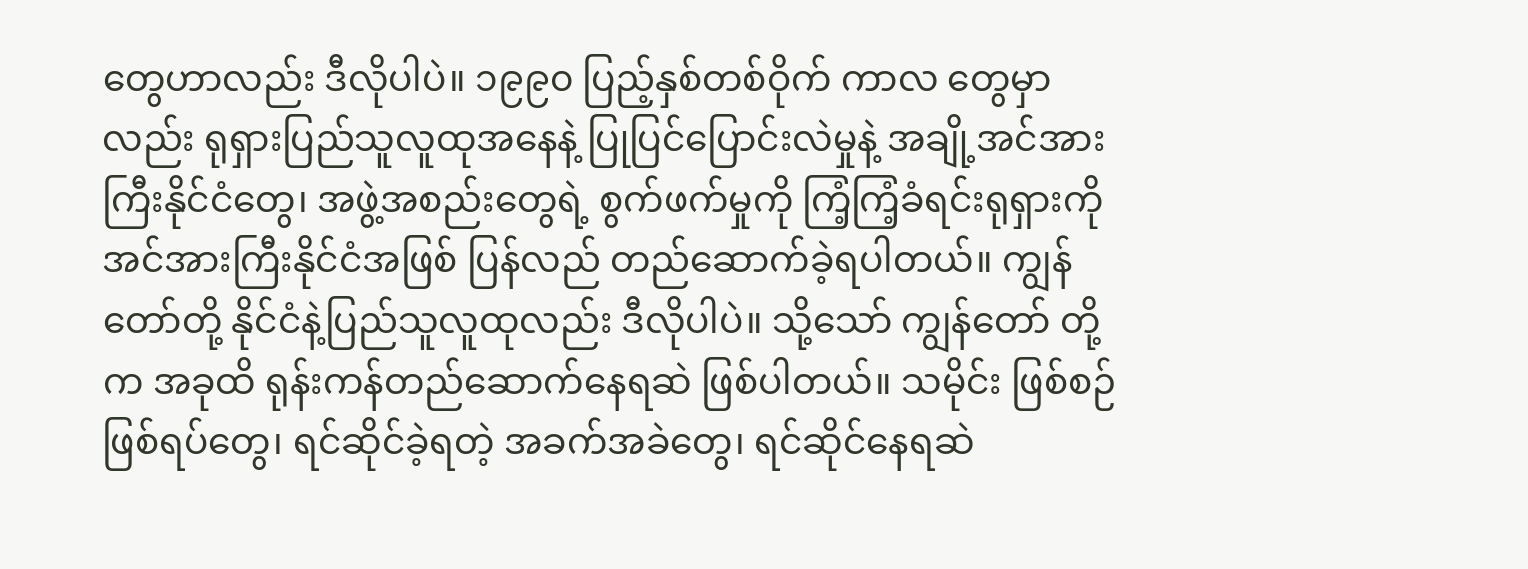တွေဟာလည်း ဒီလိုပါပဲ။ ၁၉၉၀ ပြည့်နှစ်တစ်ဝိုက် ကာလ တွေမှာလည်း ရုရှားပြည်သူလူထုအနေနဲ့ ပြုပြင်ပြောင်းလဲမှုနဲ့ အချို့အင်အားကြီးနိုင်ငံတွေ၊ အဖွဲ့အစည်းတွေရဲ့ စွက်ဖက်မှုကို ကြံ့ကြံ့ခံရင်းရုရှားကို အင်အားကြီးနိုင်ငံအဖြစ် ပြန်လည် တည်ဆောက်ခဲ့ရပါတယ်။ ကျွန်တော်တို့ နိုင်ငံနဲ့ပြည်သူလူထုလည်း ဒီလိုပါပဲ။ သို့သော် ကျွန်တော် တို့က အခုထိ ရုန်းကန်တည်ဆောက်နေရဆဲ ဖြစ်ပါတယ်။ သမိုင်း ဖြစ်စဉ်ဖြစ်ရပ်တွေ၊ ရင်ဆိုင်ခဲ့ရတဲ့ အခက်အခဲတွေ၊ ရင်ဆိုင်နေရဆဲ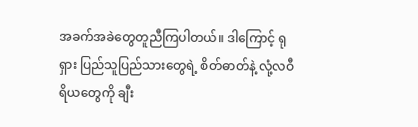အခက်အခဲတွေတူညီကြပါတယ်။ ဒါကြောင့် ရုရှား ပြည်သူပြည်သားတွေရဲ့ စိတ်ဓာတ်နဲ့ လုံ့လဝီရိယတွေကို ချီး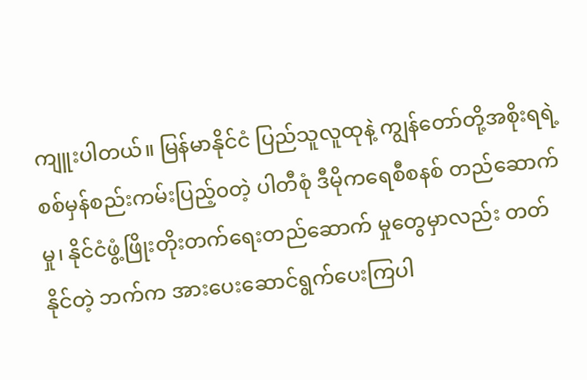ကျူးပါတယ်။ မြန်မာနိုင်ငံ ပြည်သူလူထုနဲ့ ကျွန်တော်တို့အစိုးရရဲ့ စစ်မှန်စည်းကမ်းပြည့်၀တဲ့ ပါတီစုံ ဒီမိုကရေစီစနစ် တည်ဆောက်မှု၊ နိုင်ငံဖွံ့ဖြိုးတိုးတက်ရေးတည်ဆောက် မှုတွေမှာလည်း တတ်နိုင်တဲ့ ဘက်က အားပေးဆောင်ရွက်ပေးကြပါ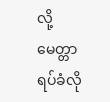လို့ မေတ္တာရပ်ခံလို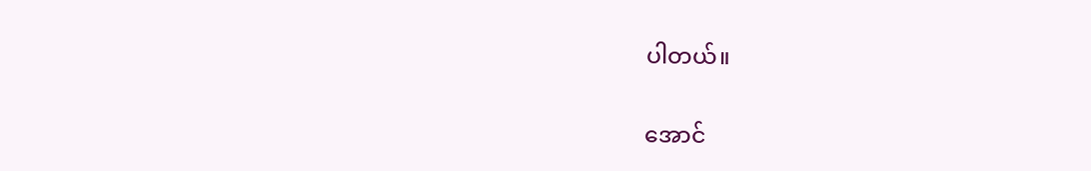ပါတယ်။

အောင်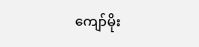ကျော်မိုး